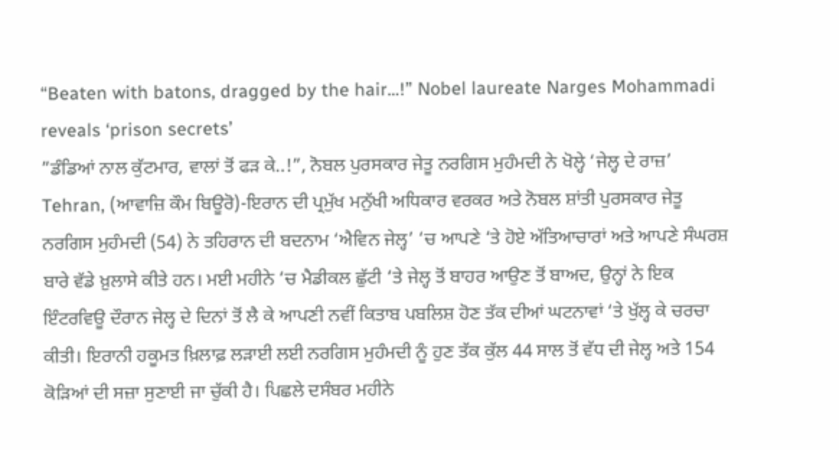“Beaten with batons, dragged by the hair…!” Nobel laureate Narges Mohammadi reveals ‘prison secrets’
”ਡੰਡਿਆਂ ਨਾਲ ਕੁੱਟਮਾਰ, ਵਾਲਾਂ ਤੋਂ ਫੜ ਕੇ..!”, ਨੋਬਲ ਪੁਰਸਕਾਰ ਜੇਤੂ ਨਰਗਿਸ ਮੁਹੰਮਦੀ ਨੇ ਖੋਲ੍ਹੇ ‘ਜੇਲ੍ਹ ਦੇ ਰਾਜ਼’
Tehran, (ਆਵਾਜ਼ਿ ਕੌਮ ਬਿਊਰੋ)-ਇਰਾਨ ਦੀ ਪ੍ਰਮੁੱਖ ਮਨੁੱਖੀ ਅਧਿਕਾਰ ਵਰਕਰ ਅਤੇ ਨੋਬਲ ਸ਼ਾਂਤੀ ਪੁਰਸਕਾਰ ਜੇਤੂ ਨਰਗਿਸ ਮੁਹੰਮਦੀ (54) ਨੇ ਤਹਿਰਾਨ ਦੀ ਬਦਨਾਮ ‘ਐਵਿਨ ਜੇਲ੍ਹ’ ‘ਚ ਆਪਣੇ ‘ਤੇ ਹੋਏ ਅੱਤਿਆਚਾਰਾਂ ਅਤੇ ਆਪਣੇ ਸੰਘਰਸ਼ ਬਾਰੇ ਵੱਡੇ ਖ਼ੁਲਾਸੇ ਕੀਤੇ ਹਨ। ਮਈ ਮਹੀਨੇ ‘ਚ ਮੈਡੀਕਲ ਛੁੱਟੀ ‘ਤੇ ਜੇਲ੍ਹ ਤੋਂ ਬਾਹਰ ਆਉਣ ਤੋਂ ਬਾਅਦ, ਉਨ੍ਹਾਂ ਨੇ ਇਕ ਇੰਟਰਵਿਊ ਦੌਰਾਨ ਜੇਲ੍ਹ ਦੇ ਦਿਨਾਂ ਤੋਂ ਲੈ ਕੇ ਆਪਣੀ ਨਵੀਂ ਕਿਤਾਬ ਪਬਲਿਸ਼ ਹੋਣ ਤੱਕ ਦੀਆਂ ਘਟਨਾਵਾਂ ‘ਤੇ ਖੁੱਲ੍ਹ ਕੇ ਚਰਚਾ ਕੀਤੀ। ਇਰਾਨੀ ਹਕੂਮਤ ਖ਼ਿਲਾਫ਼ ਲੜਾਈ ਲਈ ਨਰਗਿਸ ਮੁਹੰਮਦੀ ਨੂੰ ਹੁਣ ਤੱਕ ਕੁੱਲ 44 ਸਾਲ ਤੋਂ ਵੱਧ ਦੀ ਜੇਲ੍ਹ ਅਤੇ 154 ਕੋੜਿਆਂ ਦੀ ਸਜ਼ਾ ਸੁਣਾਈ ਜਾ ਚੁੱਕੀ ਹੈ। ਪਿਛਲੇ ਦਸੰਬਰ ਮਹੀਨੇ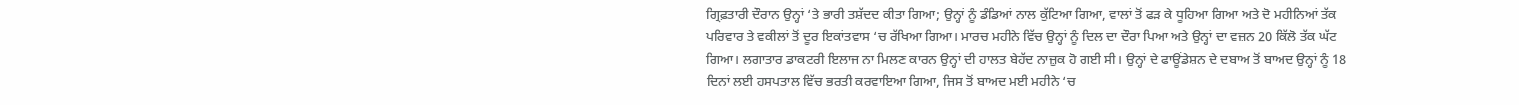ਗ੍ਰਿਫ਼ਤਾਰੀ ਦੌਰਾਨ ਉਨ੍ਹਾਂ ‘ਤੇ ਭਾਰੀ ਤਸ਼ੱਦਦ ਕੀਤਾ ਗਿਆ; ਉਨ੍ਹਾਂ ਨੂੰ ਡੰਡਿਆਂ ਨਾਲ ਕੁੱਟਿਆ ਗਿਆ, ਵਾਲਾਂ ਤੋਂ ਫੜ ਕੇ ਧੂਹਿਆ ਗਿਆ ਅਤੇ ਦੋ ਮਹੀਨਿਆਂ ਤੱਕ ਪਰਿਵਾਰ ਤੇ ਵਕੀਲਾਂ ਤੋਂ ਦੂਰ ਇਕਾਂਤਵਾਸ ‘ਚ ਰੱਖਿਆ ਗਿਆ। ਮਾਰਚ ਮਹੀਨੇ ਵਿੱਚ ਉਨ੍ਹਾਂ ਨੂੰ ਦਿਲ ਦਾ ਦੌਰਾ ਪਿਆ ਅਤੇ ਉਨ੍ਹਾਂ ਦਾ ਵਜ਼ਨ 20 ਕਿੱਲੋ ਤੱਕ ਘੱਟ ਗਿਆ। ਲਗਾਤਾਰ ਡਾਕਟਰੀ ਇਲਾਜ ਨਾ ਮਿਲਣ ਕਾਰਨ ਉਨ੍ਹਾਂ ਦੀ ਹਾਲਤ ਬੇਹੱਦ ਨਾਜ਼ੁਕ ਹੋ ਗਈ ਸੀ। ਉਨ੍ਹਾਂ ਦੇ ਫਾਊਂਡੇਸ਼ਨ ਦੇ ਦਬਾਅ ਤੋਂ ਬਾਅਦ ਉਨ੍ਹਾਂ ਨੂੰ 18 ਦਿਨਾਂ ਲਈ ਹਸਪਤਾਲ ਵਿੱਚ ਭਰਤੀ ਕਰਵਾਇਆ ਗਿਆ, ਜਿਸ ਤੋਂ ਬਾਅਦ ਮਈ ਮਹੀਨੇ ‘ਚ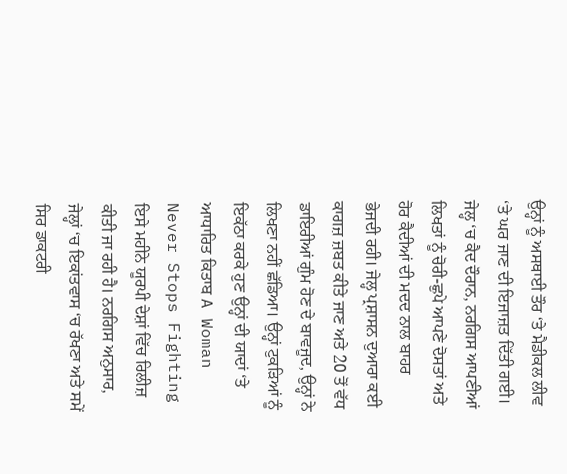ਉਨ੍ਹਾਂ ਨੂੰ ਅਸਥਾਈ ਤੌਰ ‘ਤੇ ਮੈਡੀਕਲ ਲੀਵ ‘ਤੇ ਘਰ ਜਾਣ ਦੀ ਇਜਾਜ਼ਤ ਦਿੱਤੀ ਗਈ। ਜੇਲ੍ਹ ‘ਚ ਕੈਦ ਦੌਰਾਨ, ਨਰਗਿਸ ਆਪਣੀਆਂ ਲਿਖਤਾਂ ਨੂੰ ਚੋਰੀ-ਛੁਪੇ ਆਪਣੇ ਦੋਸਤਾਂ ਅਤੇ ਹੋਰ ਕੈਦੀਆਂ ਦੀ ਮਦਦ ਨਾਲ ਬਾਹਰ ਭੇਜਦੀ ਰਹੀ। ਜੇਲ੍ਹ ਪ੍ਰਸ਼ਾਸਨ ਦੁਆਰਾ ਕਈ ਕਾਗਜ਼ ਜ਼ਬਤ ਕੀਤੇ ਜਾਣ ਅਤੇ 20 ਤੋਂ ਵੱਧ ਡਾਇਰੀਆਂ ਗੁੰਮ ਹੋਣ ਦੇ ਬਾਵਜੂਦ, ਉਨ੍ਹਾਂ ਨੇ ਲਿਖਣਾ ਨਹੀਂ ਛੱਡਿਆ। ਉਨ੍ਹਾਂ ਟੁਕੜਿਆਂ ਨੂੰ ਇਕੱਠਾ ਕਰਕੇ ਹੁਣ ਉਨ੍ਹਾਂ ਦੀ ਯਾਦਾਂ ‘ਤੇ ਆਧਾਰਿਤ ਕਿਤਾਬ A Woman Never Stops Fighting ਇਸੇ ਮਹੀਨੇ ਯੂਰਪੀ ਦੇਸ਼ਾਂ ਵਿੱਚ ਰਿਲੀਜ਼ ਕੀਤੀ ਜਾ ਰਹੀ ਹੈ। ਨਰਗਿਸ ਅਨੁਸਾਰ, ਜੇਲ੍ਹਾਂ ‘ਚ ਇਕਾਂਤਵਾਸ ‘ਚ ਰੱਖਣਾ ਅਤੇ ਸਮੇਂ ਸਿਰ ਡਾਕਟਰੀ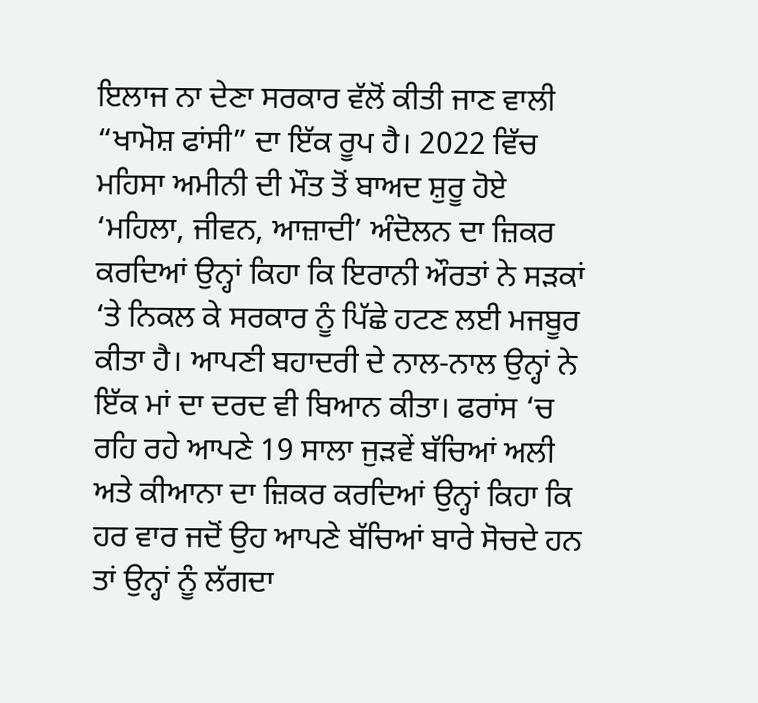ਇਲਾਜ ਨਾ ਦੇਣਾ ਸਰਕਾਰ ਵੱਲੋਂ ਕੀਤੀ ਜਾਣ ਵਾਲੀ “ਖਾਮੋਸ਼ ਫਾਂਸੀ” ਦਾ ਇੱਕ ਰੂਪ ਹੈ। 2022 ਵਿੱਚ ਮਹਿਸਾ ਅਮੀਨੀ ਦੀ ਮੌਤ ਤੋਂ ਬਾਅਦ ਸ਼ੁਰੂ ਹੋਏ ‘ਮਹਿਲਾ, ਜੀਵਨ, ਆਜ਼ਾਦੀ’ ਅੰਦੋਲਨ ਦਾ ਜ਼ਿਕਰ ਕਰਦਿਆਂ ਉਨ੍ਹਾਂ ਕਿਹਾ ਕਿ ਇਰਾਨੀ ਔਰਤਾਂ ਨੇ ਸੜਕਾਂ ‘ਤੇ ਨਿਕਲ ਕੇ ਸਰਕਾਰ ਨੂੰ ਪਿੱਛੇ ਹਟਣ ਲਈ ਮਜਬੂਰ ਕੀਤਾ ਹੈ। ਆਪਣੀ ਬਹਾਦਰੀ ਦੇ ਨਾਲ-ਨਾਲ ਉਨ੍ਹਾਂ ਨੇ ਇੱਕ ਮਾਂ ਦਾ ਦਰਦ ਵੀ ਬਿਆਨ ਕੀਤਾ। ਫਰਾਂਸ ‘ਚ ਰਹਿ ਰਹੇ ਆਪਣੇ 19 ਸਾਲਾ ਜੁੜਵੇਂ ਬੱਚਿਆਂ ਅਲੀ ਅਤੇ ਕੀਆਨਾ ਦਾ ਜ਼ਿਕਰ ਕਰਦਿਆਂ ਉਨ੍ਹਾਂ ਕਿਹਾ ਕਿ ਹਰ ਵਾਰ ਜਦੋਂ ਉਹ ਆਪਣੇ ਬੱਚਿਆਂ ਬਾਰੇ ਸੋਚਦੇ ਹਨ ਤਾਂ ਉਨ੍ਹਾਂ ਨੂੰ ਲੱਗਦਾ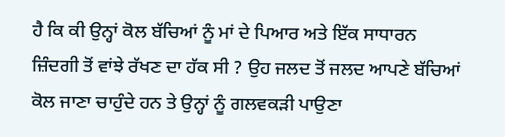ਹੈ ਕਿ ਕੀ ਉਨ੍ਹਾਂ ਕੋਲ ਬੱਚਿਆਂ ਨੂੰ ਮਾਂ ਦੇ ਪਿਆਰ ਅਤੇ ਇੱਕ ਸਾਧਾਰਨ ਜ਼ਿੰਦਗੀ ਤੋਂ ਵਾਂਝੇ ਰੱਖਣ ਦਾ ਹੱਕ ਸੀ ? ਉਹ ਜਲਦ ਤੋਂ ਜਲਦ ਆਪਣੇ ਬੱਚਿਆਂ ਕੋਲ ਜਾਣਾ ਚਾਹੁੰਦੇ ਹਨ ਤੇ ਉਨ੍ਹਾਂ ਨੂੰ ਗਲਵਕੜੀ ਪਾਉਣਾ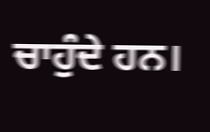ਚਾਹੁੰਦੇ ਹਨ।